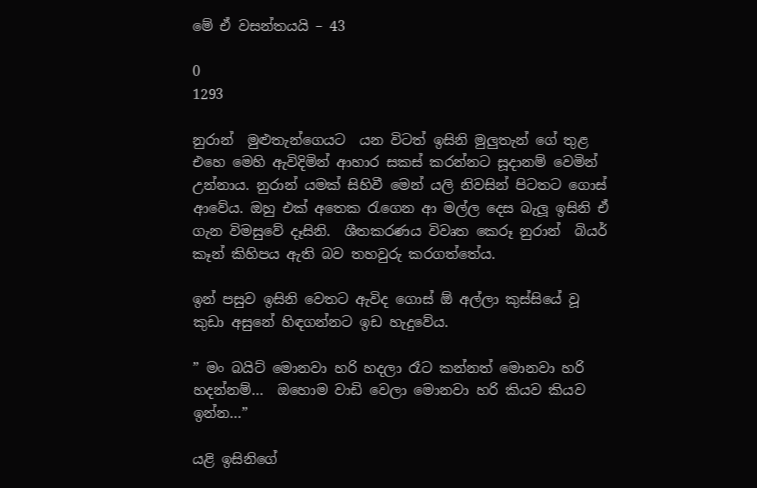මේ ඒ වසන්තයයි – 43

0
1293

නුරාන්  මුළුතැන්ගෙයට  යන විටත් ඉසිනි මුලුතැන් ගේ තුළ එහෙ මෙහි ඇවිදිමින් ආහාර සකස් කරන්නට සූදානම් වෙමින් උන්නාය. නුරාන් යමක් සිහිවී මෙන් යලි නිවසින් පිටතට ගොස් ආවේය. ඔහු එක් අතෙක රැගෙන ආ මල්ල දෙස බැලූ ඉසිනි ඒ ගැන විමසුවේ දෑසිනි.  ශීතකරණය විවෘත කෙරූ නුරාන්  බියර් කෑන් කිහිපය ඇති බව තහවුරු කරගත්තේය.

ඉන් පසුව ඉසිනි වෙතට ඇවිද ගොස් ඕ අල්ලා කුස්සියේ වූ කුඩා අසුනේ හිඳගන්නට ඉඩ හැදුවේය.

” මං බයිට් මොනවා හරි හදලා රෑට කන්නත් මොනවා හරි හදන්නම්…  ඔහොම වාඩි වෙලා මොනවා හරි කියව කියව ඉන්න…”

යළි ඉසිනිගේ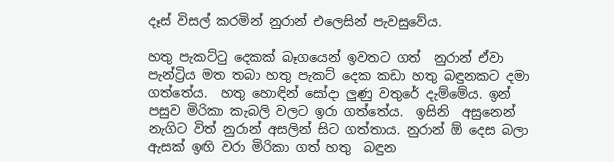දෑස් විසල් කරමින් නුරාන් එලෙසින් පැවසුවේය.

හතු පැකට්ටු දෙකක් බෑගයෙන් ඉවතට ගත්  නුරාන් ඒවා පැන්ට්‍රිය මත තබා හතු පැකට් දෙක කඩා හතු බඳුනකට දමා ගත්තේය.  හතු හොඳින් සෝදා ලුණු වතුරේ දැම්මේය. ඉන් පසුව මිරිකා කැබලි වලට ඉරා ගත්තේය.  ඉසිනි  අසුනෙන් නැගිට විත් නුරාන් අසලින් සිට ගත්තාය. නුරාන් ඕ දෙස බලා ඇසක් ඉඟි වරා මිරිකා ගත් හතු  බඳුන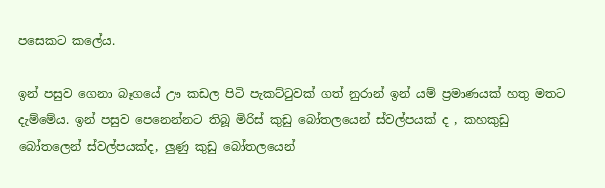පසෙකට කලේය.

ඉන් පසුව ගෙනා බෑගයේ ඌ කඩල පිටි පැකට්ටුවක් ගත් නුරාන් ඉන් යම් ප්‍රමාණයක් හතු මතට දැම්මේය. ඉන් පසුව පෙනෙන්නට තිබූ මිරිස් කුඩු බෝතලයෙන් ස්වල්පයක් ද , කහකුඩු බෝතලෙන් ස්වල්පයක්ද, ලුණු කුඩු බෝතලයෙන්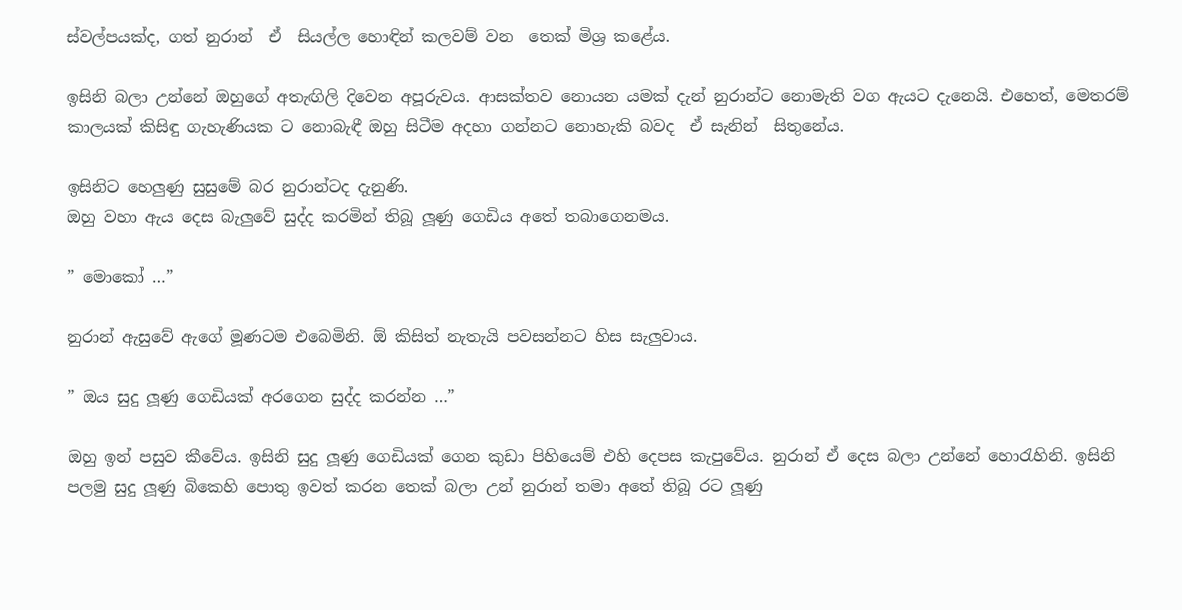ස්වල්පයක්ද, ගත් නුරාන්  ඒ  සියල්ල හොඳින් කලවම් වන  තෙක් මිශ්‍ර කළේය.

ඉසිනි බලා උන්නේ ඔහුගේ අතැඟිලි දිවෙන අපූරුවය. ආසක්තව නොයන යමක් දැන් නුරාන්ට නොමැති වග ඇයට දැනෙයි. එහෙත්, මෙතරම් කාලයක් කිසිඳු ගැහැණියක ට නොබැඳී ඔහු සිටීම අදහා ගන්නට නොහැකි බවද  ඒ සැනින්  සිතුනේය.

ඉසිනිට හෙලුණු සුසුමේ බර නුරාන්ටද දැනුණි.
ඔහු වහා ඇය දෙස බැලුවේ සුද්ද කරමින් තිබූ ලූණු ගෙඩිය අතේ තබාගෙනමය.

” මොකෝ …”

නුරාන් ඇසුවේ ඇගේ මූණටම එබෙමිනි. ඕ කිසිත් නැතැයි පවසන්නට හිස සැලුවාය.

” ඔය සුදු ලූණු ගෙඩියක් අරගෙන සුද්ද කරන්න …”

ඔහු ඉන් පසුව කීවේය. ඉසිනි සුදු ලූණු ගෙඩියක් ගෙන කුඩා පිහියෙම් එහි දෙපස කැපුවේය. නුරාන් ඒ දෙස බලා උන්නේ හොරැහිනි. ඉසිනි පලමු සුදු ලූණු බිකෙහි පොතු ඉවත් කරන තෙක් බලා උන් නුරාන් තමා අතේ තිබූ රට ලූණු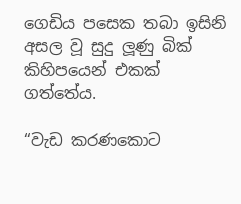ගෙඩිය පසෙක තබා ඉසිනි අසල වූ සුදු ලූණු බික් කිහිපයෙන් එකක් ගත්තේය.

“වැඩ කරණකොට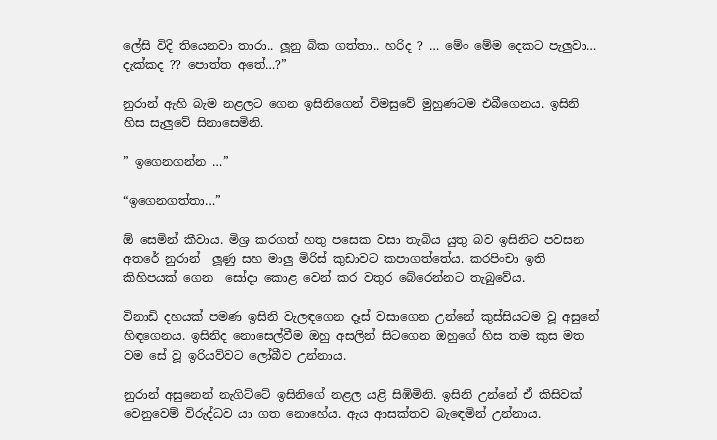ලේසි විදි තියෙනවා තාරා.. ලූනු බික ගත්තා.. හරිද ? … මේං මේම දෙකට පැලුවා… දැක්කද ?? පොත්ත අතේ…?”

නුරාන් ඇහි බැම නළලට ගෙන ඉසිනිගෙන් විමසුවේ මුහුණටම එබීගෙනය. ඉසිනි හිස සැලුවේ සිනාසෙමිනි.

” ඉගෙනගන්න …”

“ඉගෙනගත්තා…”

ඕ සෙමින් කීවාය. මිශ්‍ර කරගත් හතු පසෙක වසා තැබිය යුතු බව ඉසිනිට පවසන අතරේ නුරාන්  ලූණු සහ මාලු මිරිස් කුඩාවට කපාගත්තේය. කරපිංචා ඉති කිහිපයක් ගෙන  සෝදා කොළ වෙන් කර වතුර බේරෙන්නට තැබුවේය.

විනාඩි දහයක් පමණ ඉසිනි වැලඳගෙන දෑස් වසාගෙන උන්නේ කුස්සියටම වූ අසුනේ හිඳගෙනය. ඉසිනිද නොසෙල්වීම ඔහු අසලින් සිටගෙන ඔහුගේ හිස තම කුස මත වම සේ වූ ඉරියව්වට ලෝබීව උන්නාය.

නුරාන් අසුනෙන් නැගිට්ටේ ඉසිනිගේ නළල යළි සිඹිමිනි. ඉසිනි උන්නේ ඒ කිසිවක් වෙනුවෙම් විරුද්ධව යා ගත නොහේය. ඇය ආසක්තව බැඳෙමින් උන්නාය.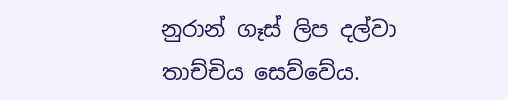නුරාන් ගෑස් ලිප දල්වා තාච්චිය සෙව්වේය.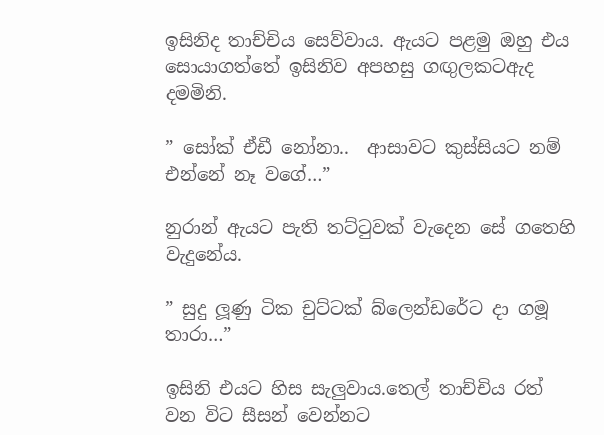ඉසිනිද තාච්චිය සෙව්වාය. ඇයට පළමු ඔහු එය සොයාගත්තේ ඉසිනිව අපහසු ගඟුලකටඇද දමමිනි.

” සෝක් ඒඩී නෝනා..  ආසාවට කුස්සියට නම් එන්නේ නෑ වගේ…”

නුරාන් ඇයට පැති තට්ටුවක් වැදෙන සේ ගතෙහි වැදුනේය.

” සුදු ලූණු ටික චුට්ටක් බ්ලෙන්ඩරේට දා ගමූ තාරා…”

ඉසිනි එයට හිස සැලුවාය.තෙල් තාච්චිය රත් වන විට සීසන් වෙන්නට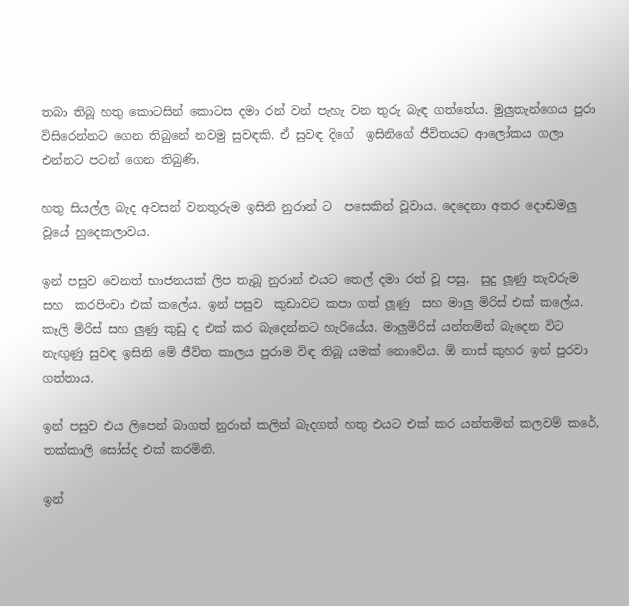තබා තිබූ හතු කොටසින් කොටස දමා රන් වන් පැහැ වන තුරු බැඳ ගත්තේය. මුලුතැන්ගෙය පුරා විසිරෙන්නට ගෙන තිබුනේ නවමු සුවඳකි. ඒ සුවඳ දිගේ  ඉසිනිගේ ජීවිතයට ආලෝකය ගලා එන්නට පටන් ගෙන තිබුණි.

හතු සියල්ල බැද අවසන් වනතුරුම ඉසිනි නුරාන් ට  පසෙකින් වූවාය. දෙදෙනා අතර දොඬමලු වූයේ හුදෙකලාවය.

ඉන් පසුව වෙනත් භාජනයක් ලිප තැබූ නුරාන් එයට තෙල් දමා රත් වූ පසු,  සුදු ලූණු තැවරුම සහ  කරපිංචා එක් කලේය. ඉන් පසුව  කුඩාවට කපා ගත් ලූණු  සහ මාලු මිරිස් එක් කලේය.  කෑලි මිරිස් සහ ලුණු කුඩු ද එක් කර බැදෙන්නට හැරියේය. මාලුමිරිස් යන්තමින් බැදෙන විට නැඟුණු සුවඳ ඉසිනි මේ ජීව්ත කාලය පුරාම විඳ තිබූ යමක් නොවේය. ඕ නාස් කුහර ඉන් පුරවා ගත්තාය.

ඉන් පසුව එය ලිපෙන් බාගත් නුරාන් කලින් බැදගත් හතු එයට එක් කර යන්තමින් කලවම් කරේ, තක්කාලි සෝස්ද එක් කරමිනි.

ඉන්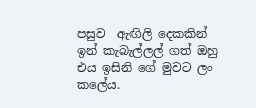පසුව  ඇඟිලි දෙකකින්  ඉන් කැබැල්ලල් ගත් ඔහු එය ඉසිනි ගේ මුවට ලං කලේය.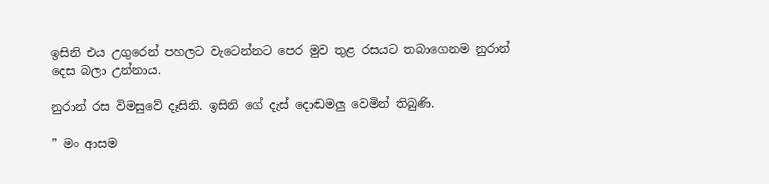ඉසිනි එය උගුරෙන් පහලට වැටෙන්නට පෙර මුව තුළ රසයට තබාගෙනම නුරාන් දෙස බලා උන්නාය.

නුරාන් රස විමසුවේ දෑසිනි. ඉසිනි ගේ දැස් දොඬමලු වෙමින් තිබුණි.

” මං ආසම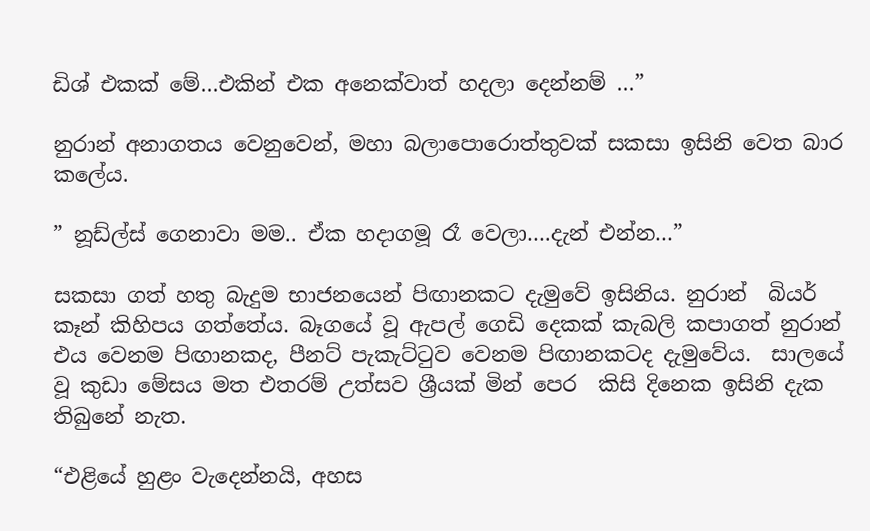ඩිශ් එකක් මේ…එකින් එක අනෙක්වාත් හදලා දෙන්නම් …”

නුරාන් අනාගතය වෙනුවෙන්, මහා බලාපොරොත්තුවක් සකසා ඉසිනි වෙත බාර කලේය.

” නූඩ්ල්ස් ගෙනාවා මම.. ඒක හදාගමූ රෑ වෙලා….දැන් එන්න…”

සකසා ගත් හතු බැදුම භාජනයෙන් පිඟානකට දැමුවේ ඉසිනිය. නුරාන්  බියර් කෑන් කිහිපය ගත්තේය. බෑගයේ වූ ඇපල් ගෙඩි දෙකක් කැබලි කපාගත් නුරාන් එය වෙනම පිඟානකද, පීනට් පැකැට්ටුව වෙනම පිඟානකටද දැමුවේය.  සාලයේ වූ කුඩා මේසය මත එතරම් උත්සව ශ්‍රීයක් මින් පෙර  කිසි දිනෙක ඉසිනි දැක තිබුනේ නැත.

“එළියේ හුළං වැදෙන්නයි, අහස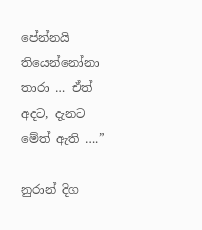පේන්නයි තියෙන්නෝනා තාරා … ඒත් අදට, දැනට මේත් ඇති ….”

නුරාන් දිග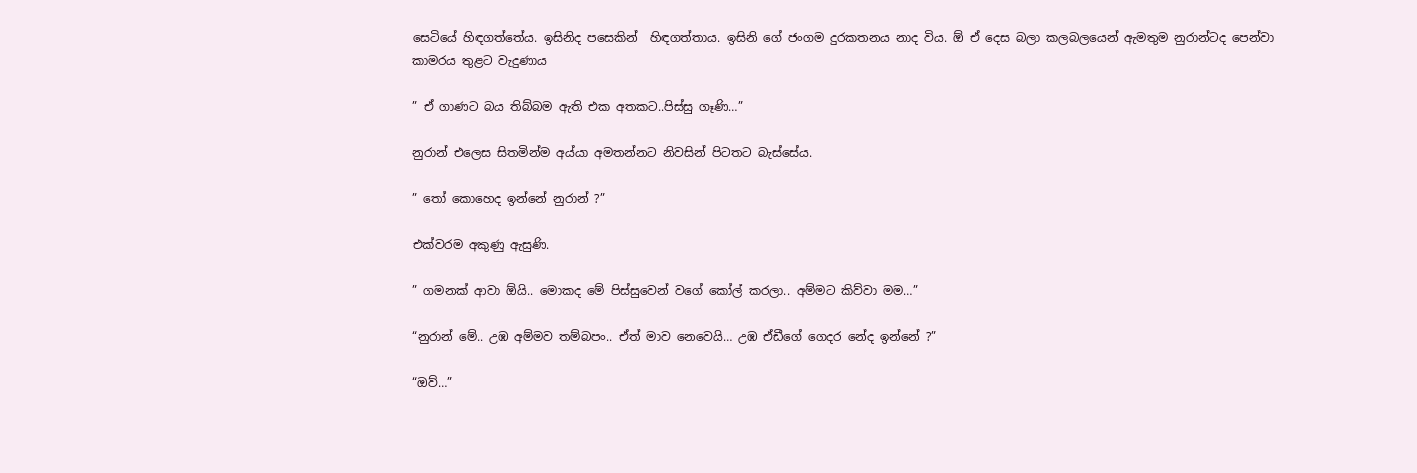සෙටියේ හිඳගත්තේය. ඉසිනිද පසෙකින්  හිඳගත්‍තාය. ඉසිනි ගේ ජංගම දුරකතනය නාද විය. ඕ ඒ දෙස බලා කලබලයෙන් ඇමතුම නුරාන්ටද පෙන්වා කාමරය තුළට වැදුණාය

” ඒ ගාණට බය තිබ්බම ඇති එක අතකට..පිස්සු ගෑණි…”

නුරාන් එලෙස සිතමින්ම අය්යා අමතන්නට නිවසින් පිටතට බැස්සේය.

” තෝ කොහෙද ඉන්නේ නුරාන් ?”

එක්වරම අකුණු ඇසුණි.

” ගමනක් ආවා ඕයි.. මොකද මේ පිස්සුවෙන් වගේ කෝල් කරලා.. අම්මට කිව්වා මම…”

“නුරාන් මේ.. උඹ අම්මව තම්බපං.. ඒත් මාව නෙවෙයි… උඹ ඒඩීගේ ගෙදර නේද ඉන්නේ ?”

“ඔව්…”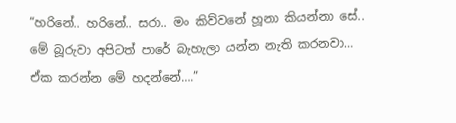“හරිනේ.. හරිනේ.. සරා.. මං කිව්වනේ හූනා කියන්නා සේ.. මේ බූරුවා අපිටත් පාරේ බැහැලා යන්න නැති කරනවා… ඒක කරන්න මේ හදන්නේ….”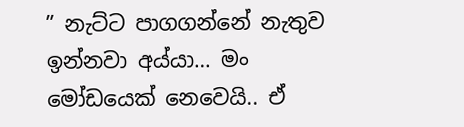” නැට්ට පාගගන්නේ නැතුව  ඉන්නවා අය්යා… මං මෝඩයෙක් නෙවෙයි.. ඒ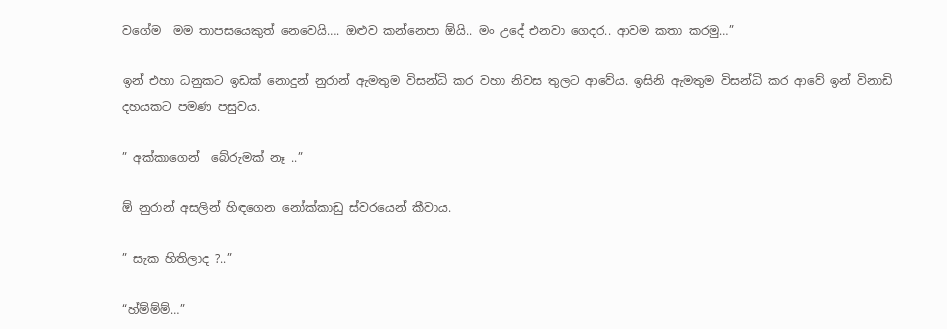වගේම  මම තාපසයෙකුත් නෙවෙයි…. ඔළුව කන්නෙපා ඕයි.. මං උදේ එනවා ගෙදර.. ආවම කතා කරමු…”

ඉන් එහා ධනුකට ඉඩක් නොදුන් නුරාන් ඇමතුම විසන්ධි කර වහා නිවස තුලට ආවේය. ඉසිනි ඇමතුම විසන්ධි කර ආවේ ඉන් විනාඩි දහයකට පමණ පසුවය.

” අක්කාගෙන්  බේරුමක් නෑ ..”

ඕ නුරාන් අසලින් හිඳගෙන නෝක්කාඩු ස්වරයෙන් කීවාය.

” සැක හිතිලාද ?..”

“හ්ම්ම්ම්…”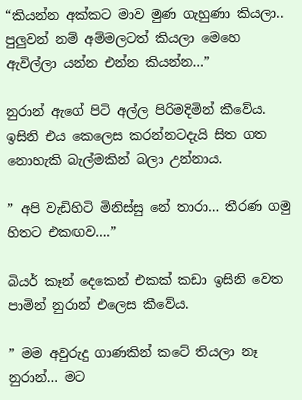“කියන්න අක්කට මාව මුණ ගැහුණා කියලා.. පුලුවන් නම් අම්මලටත් කියලා මෙහෙ ඇවිල්ලා යන්න එන්න කියන්න…”

නුරාන් ඇගේ පිටි අල්ල පිරිමදිමින් කීවේය. ඉසිනි එය කෙලෙස කරන්නටදැයි සිත ගත නොහැකි බැල්මකින් බලා උන්නාය.

” අපි වැඩිහිටි මිනිස්සු නේ තාරා… තීරණ ගමු හිතට එකඟව….”

බියර් කෑන් දෙකෙන් එකක් කඩා ඉසිනි වෙත පාමින් නුරාන් එලෙස කීවේය.

” මම අවුරුදු ගාණකින් කටේ තියලා නෑ නුරාන්… මට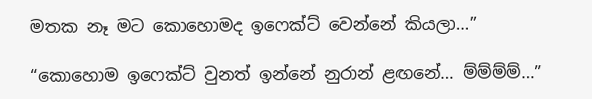මතක නෑ මට කොහොමද ඉෆෙක්ට් වෙන්නේ කියලා…”

“කොහොම ඉෆෙක්ට් වුනත් ඉන්නේ නුරාන් ළඟනේ… ම්ම්ම්ම්…”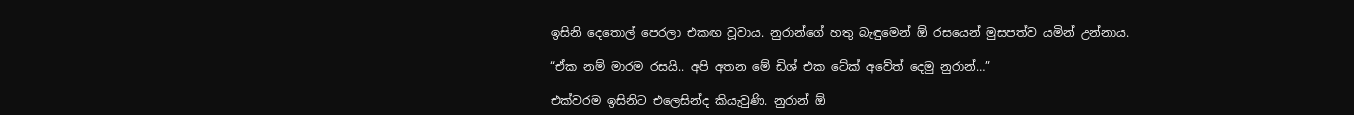ඉසිනි දෙතොල් පෙරලා එකඟ වූවාය. නුරාන්ගේ හතු බැඳුමෙන් ඕ රසයෙන් මුසපත්ව යමින් උන්නාය.

“ඒක නම් මාරම රසයි.. අපි අතන මේ ඩිශ් එක ටේක් අවේත් දෙමු නුරාන්…”

එක්වරම ඉසිනිට එලෙසින්ද කියැවුණි. නුරාන් ඕ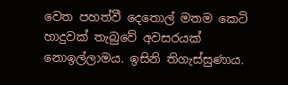වෙත පහත්වී දෙතොල් මතම කෙටි හාදුවක් තැබුවේ අවසරයක් නොඉල්ලාමය. ඉසිනි තිගැස්සුණාය.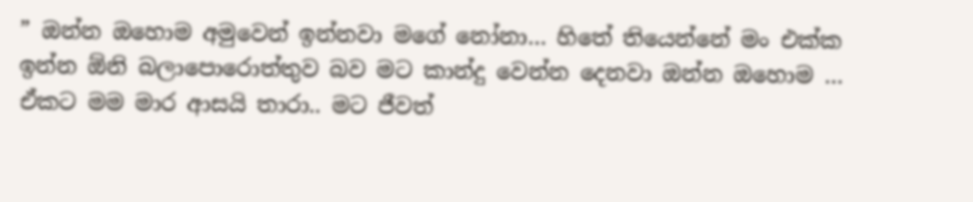” ඔන්න ඔහොම අමුවෙන් ඉන්නවා මගේ නෝනා… හිතේ තියෙන්නේ මං එක්ක ඉන්න ඕනි බලාපොරොත්තුව බව මට කාන්දු වෙන්න දෙනවා ඔන්න ඔහොම … ඒකට මම මාර ආසයි තාරා.. මට ජීවත්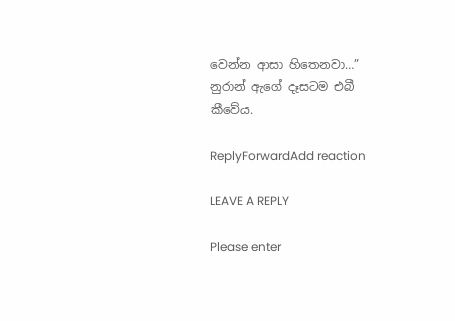වෙන්න ආසා හිතෙනවා…”
නුරාන් ඇගේ දෑසටම එබී කීවේය.

ReplyForwardAdd reaction

LEAVE A REPLY

Please enter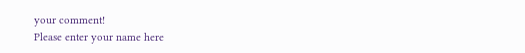your comment!
Please enter your name here